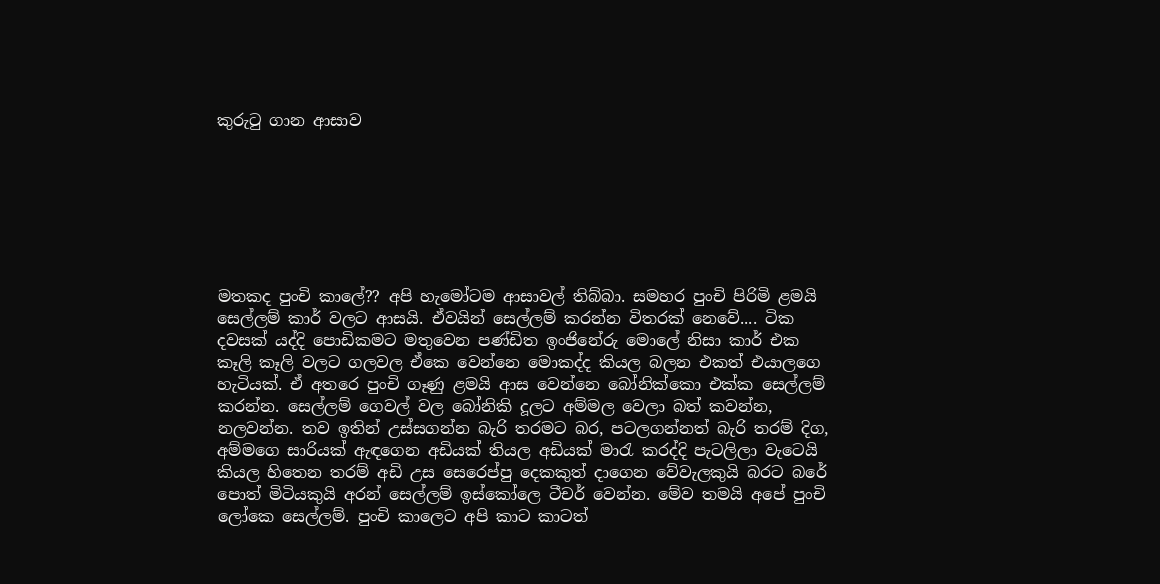කුරුටු ගාන ආසාව







මතකද පුංචි කාලේ?? අපි හැමෝටම ආසාවල් තිබ්බා. සමහර පුංචි පිරිමි ළමයි සෙල්ලම් කාර් වලට ආසයි. ඒවයින් සෙල්ලම් කරන්න විතරක් නෙවේ.... ටික දවසක් යද්දි පොඩිකමට මතුවෙන පණ්ඩිත ඉංජිනේරු මොලේ නිසා කාර් එක කෑලි කෑලි වලට ගලවල ඒකෙ වෙන්නෙ මොකද්ද කියල බලන එකත් එයාලගෙ හැටියක්. ඒ අතරෙ පුංචි ගෑණු ළමයි ආස වෙන්නෙ බෝනික්කො එක්ක සෙල්ලම් කරන්න. සෙල්ලම් ගෙවල් වල බෝනිකි දූලට අම්මල වෙලා බත් කවන්න, නලවන්න. තව ඉතින් උස්සගන්න බැරි තරමට බර, පටලගන්නත් බැරි තරම් දිග, අම්මගෙ සාරියක් ඇඳගෙන අඩියක් තියල අඩියක් මාරැ කරද්දි පැටලිලා වැටෙයි කියල හිතෙන තරම් අඩි උස සෙරෙප්පු දෙකකුත් දාගෙන වේවැලකුයි බරට බරේ පොත් මිටියකුයි අරන් සෙල්ලම් ඉස්කෝලෙ ටීචර් වෙන්න. මේව තමයි අපේ පුංචි ලෝකෙ සෙල්ලම්. පුංචි කාලෙට අපි කාට කාටත්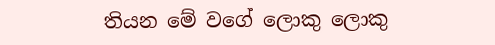තියන මේ වගේ ලොකු ලොකු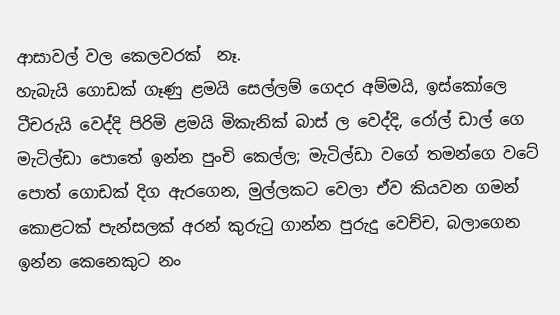ආසාවල් වල කෙලවරක්  නෑ.
හැබැයි ගොඩක් ගෑණු ළමයි සෙල්ලම් ගෙදර අම්මයි, ඉස්කෝලෙ ටීචරුයි වෙද්දි පිරිමි ළමයි මිකැනික් බාස් ල වෙද්දි, රෝල් ඩාල් ගෙ මැටිල්ඩා පොතේ ඉන්න පුංචි කෙල්ල; මැටිල්ඩා වගේ තමන්ගෙ වටේ පොත් ගොඩක් දිග ඇරගෙන, මුල්ලකට වෙලා ඒව කියවන ගමන් කොළටක් පැන්සලක් අරන් කුරුටු ගාන්න පුරුදු වෙච්ච, බලාගෙන ඉන්න කෙනෙකුට නං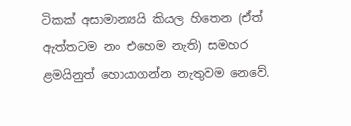ටිකක් අසාමාන්‍යයි කියල හිතෙන (ඒත් ඇත්තටම නං එහෙම නැති) සමහර ළමයිනුත් හොයාගන්න නැතුවම නෙවේ.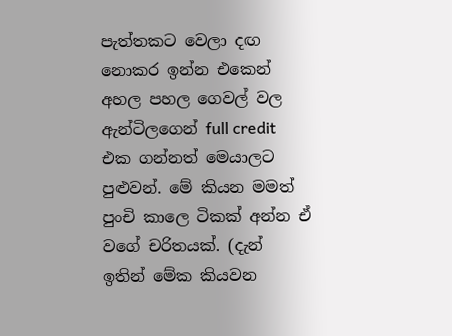පැත්තකට වෙලා දඟ නොකර ඉන්න එකෙන් අහල පහල ගෙවල් වල ඇන්ටිලගෙන් full credit එක ගන්නත් මෙයාලට පුළුවන්. මේ කියන මමත් පුංචි කාලෙ ටිකක් අන්න ඒ වගේ චරිතයක්. (දැන් ඉතින් මේක කියවන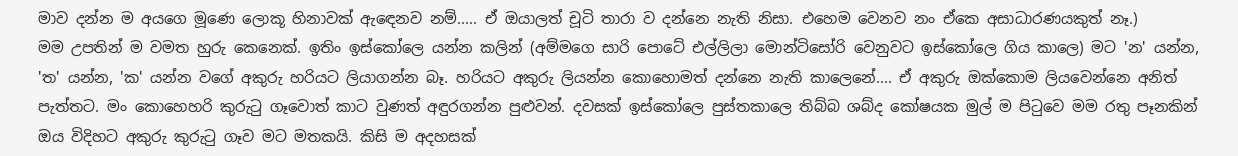මාව දන්න ම අයගෙ මූණෙ ලොකූ හිනාවක් ඇඳෙනව නම්..... ඒ ඔයාලත් චූටි තාරා ව දන්නෙ නැති නිසා. එහෙම වෙනව නං ඒකෙ අසාධාරණයකුත් නෑ.)
මම උපතින් ම වමත හුරු කෙනෙක්. ඉතිං ඉස්කෝලෙ යන්න කලින් (අම්මගෙ සාරි පොටේ එල්ලිලා මොන්ටිසෝරි වෙනුවට ඉස්කෝලෙ ගිය කාලෙ) මට 'න' යන්න, 'ත' යන්න, 'ක' යන්න වගේ අකුරු හරියට ලියාගන්න බෑ. හරියට අකුරු ලියන්න කොහොමත් දන්නෙ නැති කාලෙන‍ේ.... ඒ අකුරු ඔක්කොම ලියවෙන්නෙ අනිත් පැත්තට. මං කොහෙහරි කුරුටු ගෑවොත් කාට වුණත් අඳුරගන්න පුළුවන්. දවසක් ඉස්කෝලෙ පුස්තකාලෙ තිබ්බ ශබ්ද කෝෂයක මුල් ම පිටුවෙ මම රතු පෑනකින් ඔය විදිහට අකුරු කුරුටු ගෑව මට මතකයි. කිසි ම අදහසක්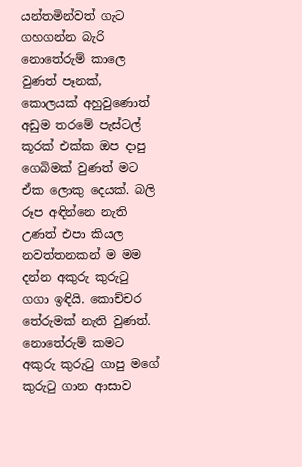යන්තමින්වත් ගැට ගහගන්න බැරි නොතේරුම් කාලෙ වුණත් පෑනක්, කොලයක් අහුවුණොත් අඩුම තරමේ පැස්ටල් කූරක් එක්ක ඔප දාපු ගෙබිමක් වුණත් මට ඒක ලොකු දෙයක්. බලි රූප අඳින්නෙ නැති උණත් එපා කියල නවත්තනකන් ම මම දන්න අකුරු කුරුටු ගගා ඉඳියි. කොච්චර තේරුමක් නැති වුණත්.
නොතේරුම් කමට අකුරු කුරුටු ගාපු මගේ කුරුටු ගාන ආසාව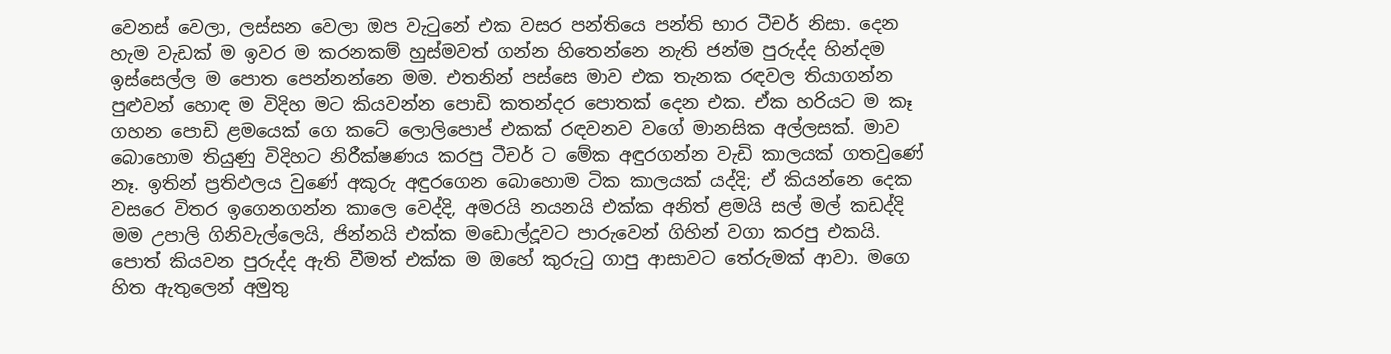වෙනස් වෙලා, ලස්සන වෙලා ඔප වැටුනේ එක වසර පන්තියෙ පන්ති භාර ටීචර් නිසා. දෙන හැම වැඩක් ම ඉවර ම කරනකම් හුස්මවත් ගන්න හිතෙන්න‍ෙ නැති ජන්ම පුරුද්ද හින්දම ඉස්සෙල්ල ම පොත පෙන්නන්නෙ මම. එතනින් පස්සෙ මාව එක තැනක රඳවල තියාගන්න පුළුවන් හොඳ ම විදිහ මට කියවන්න පොඩි කතන්දර පොතක් දෙන එක. ඒක හරියට ම කෑ ගහන පොඩි ළමයෙක් ගෙ කටේ ලොලිපොප් එකක් රඳවනව වගේ මානසික අල්ලසක්. මාව බොහොම තියුණු විදිහට නිරීක්ෂණය කරපු ටීචර් ට මේක අඳුරගන්න වැඩි කාලයක් ගතවුණේ නෑ. ඉතින් ප්‍රතිඵලය වුණේ අකුරු අඳුරගෙන බොහොම ටික කාලයක් යද්දි; ඒ කියන්නෙ දෙක වසරෙ විතර ඉගෙනගන්න කාලෙ වෙද්දි, අමරයි නයනයි එක්ක අනිත් ළමයි සල් මල් කඩද්දි මම උපාලි ගිනිවැල්ලෙයි, ජින්නයි එක්ක මඩොල්දූවට පාරුවෙන් ගිහින් වගා කරපු එකයි.
පොත් කියවන පුරුද්ද ඇති වීමත් එක්ක ම ඔහේ කුරුටු ගාපු ආසාවට තේරුමක් ආවා. මගෙ හිත ඇතුලෙන් අමුතු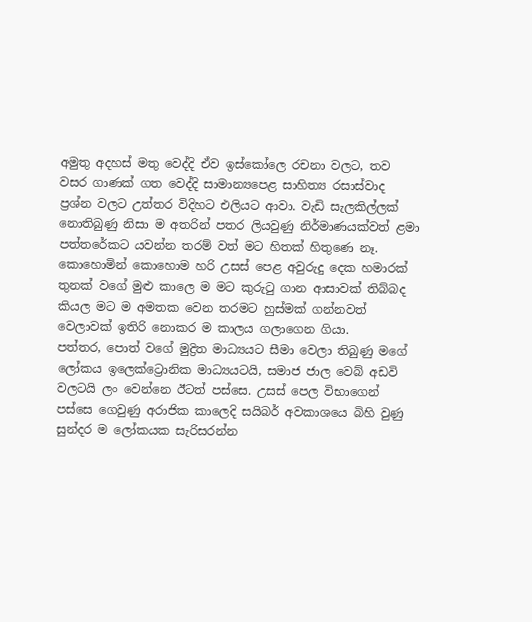අමුතු අදහස් මතු වෙද්දි ඒව ඉස්කෝලෙ රචනා වලට, තව වසර ගාණක් ගත වෙද්දි සාමාන්‍යපෙළ සාහිත්‍ය රසාස්වාද ප්‍රශ්න වලට උත්තර විදිහට එලියට ආවා. වැඩි සැලකිල්ලක් නොතිබුණු නිසා ම අතරින් පතර ලියවුණු නිර්මාණයක්වත් ළමා පත්තරේකට යවන්න තරම් වත් මට හිතක් හිතුණෙ නෑ.
කොහොමින් කොහොම හරි උසස් පෙළ අවුරුදු දෙක හමාරක් තුනක් වගේ මුළු කාලෙ ම මට කුරුටු ගාන ආසාවක් තිබ්බද කියල මට ම අමතක වෙන තරමට හුස්මක් ගන්නවත් වෙලාවක් ඉතිරි නොකර ම කාලය ගලාගෙන ගියා.
පත්තර, පොත් වගේ මුද්‍රිත මාධ්‍යයට සීමා වෙලා තිබුණු මගේ ලෝකය ඉලෙක්ට්‍රොනික මාධ්‍යයටයි, සමාජ ජාල වෙබ් අඩවි වලටයි ලං වෙන්නෙ ඊටත් පස්සෙ. උසස් පෙල විභාගෙන් පස්සෙ ගෙවුණු අරාජික කාලෙදි සයිබර් අවකාශයෙ බිහි වුණු සුන්දර ම ලෝකයක සැරිසරන්න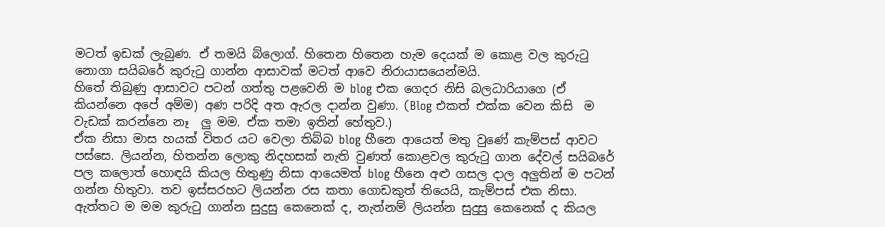මටත් ඉඩක් ලැබුණ. ඒ තමයි බ්ලොග්. හිතෙන හිතෙන හැම දෙයක් ම කොළ වල කුරුටු නොගා සයිබරේ කුරුටු ගාන්න ආසාවක් මටත් ආවෙ නිරායාසයෙන්මයි.
හිතේ තිබුණු ආසාවට පටන් ගත්තු පළවෙනි ම blog එක ගෙදර නිසි බලධාරියාගෙ (ඒ කියන්නෙ අපේ අම්ම) අණ පරිදි අත ඇරල දාන්න වුණා. (Blog එකත් එක්ක වෙන කිසි  ම වැඩක් කරන්නෙ නෑ  ලු මම. ඒක තමා ඉතින් හේතුව.)
ඒක නිසා මාස හයක් විතර යට වෙලා තිබ්බ blog හීනෙ ආයෙත් මතු වුණේ කැම්පස් ආවට පස්සෙ. ලියන්න, හිතන්න ලොකු නිදහසක් නැති වුණත් කොළවල කුරුටු ගාන දේවල් සයිබරේ පල කලොත් හොඳයි කියල හිතුණු නිසා ආයෙමත් blog හීනෙ අළු ගසල දාල අලුතින් ම පටන් ගන්න හිතුවා. තව ඉස්සරහට ලියන්න රස කතා ගොඩකුත් තියෙයි, කැම්පස් එක නිසා. ඇත්තට ම මම කුරුටු ගාන්න සුදුසු කෙනෙක් ද, නැත්නම් ලියන්න සුදුසු කෙනෙක් ද කියල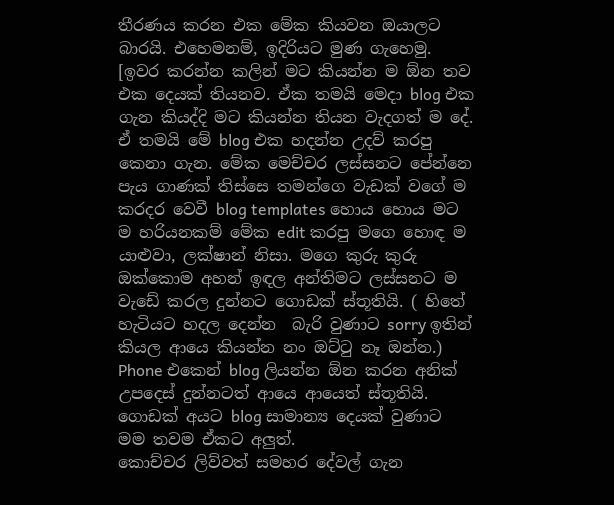තීරණය කරන එක මේක කියවන ඔයාලට බාරයි. එහෙමනම්, ඉදිරියට මුණ ගැහෙමු.
[ඉවර කරන්න කලින් මට කියන්න ම ඕන තව එක දෙයක් තියනව. ඒක තමයි මෙදා blog එක ගැන කියද්දි මට කියන්න තියන වැදගත් ම දේ. ඒ තමයි මේ blog එක හදන්න උදව් කරපු කෙනා ගැන. මේක මෙච්චර ලස්සනට පේන්නෙ පැය ගාණක් තිස්සෙ තමන්ගෙ වැඩක් වගේ ම කරදර වෙවී blog templates හොය හොය මට ම හරියනකම් මේක edit කරපු මගෙ හොඳ ම යාළුවා, ලක්ෂාන් නිසා. මගෙ කුරු කුරු ඔක්කොම අහන් ඉඳල අන්තිමට ලස්සනට ම වැඩේ කරල දුන්නට ගොඩක් ස්තූතියි. ( හිතේ හැටියට හදල දෙන්න  බැරි වුණාට sorry ඉතින් කියල ආයෙ කියන්න නං ඔට්ටු නෑ ඔන්න.) Phone එකෙන් blog ලියන්න ඕන කරන අනික් උපදෙස් දුන්නටත් ආයෙ ආයෙත් ස්තූතියි. ගොඩක් අයට blog සාමාන්‍ය දෙයක් වුණාට මම තවම ඒකට අලුත්.
කොච්චර ලිව්වත් සමහර දේවල් ගැන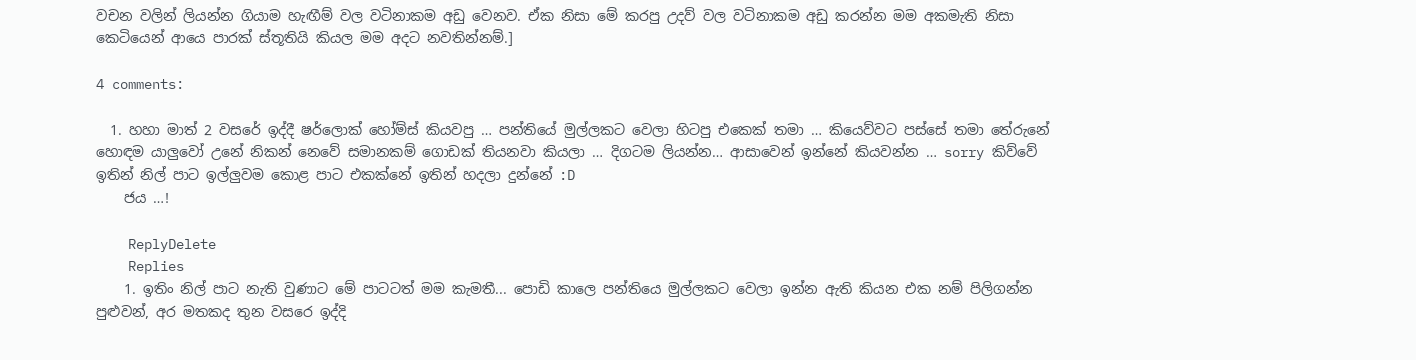වචන වලින් ලියන්න ගියාම හැඟීම් වල වටිනාකම අඩු වෙනව. ඒක නිසා මේ කරපු උදව් වල වටිනාකම අඩු කරන්න මම අකමැති නිසා කෙටියෙන් ආයෙ පාරක් ස්තූතියි කියල මම අදට නවතින්නම්.]

4 comments:

  1. හහා මාත් 2 වසරේ ඉද්දී ෂර්ලොක් හෝම්ස් කියවපු … පන්තියේ මුල්ලකට වෙලා හිටපු එකෙක් තමා … කියෙව්වට පස්සේ තමා තේරුනේ හොඳම යාලුවෝ උනේ නිකන් නෙවේ සමානකම් ගොඩක් තියනවා කියලා … දිගටම ලියන්න… ආසාවෙන් ඉන්නේ කියවන්න … sorry කිව්වේ ඉතින් නිල් පාට ඉල්ලුවම කොළ පාට එකක්නේ ඉතින් හදලා දුන්නේ :D
    ජය …!

    ReplyDelete
    Replies
    1. ඉතිං නිල් පාට නැති වුණාට මේ පාටටත් මම කැමතී... පොඩි කාලෙ පන්තියෙ මුල්ලකට වෙලා ඉන්න ඇති කියන එක නම් පිලිගන්න පුළුවන්, අර මතකද තුන වසරෙ ඉද්දි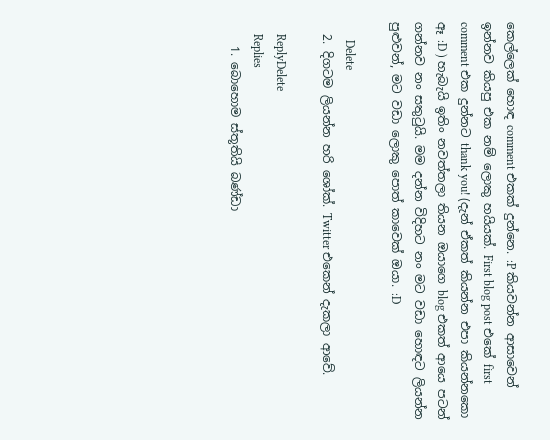කෙල්ලෙක් හොඳ comment එකක් දුන්නෙ. :P කියවන්න ආසාවෙන් ඉන්නව කියපු එක නම් ලොකු හයියක්. First blog post එකේ first comment එක දුන්නට thank you! (දැන් ඒකත් කියන්න එපා කියන්නකො ඈ :D ) හැබැයි ඉතිං නවත්තලා තියන ඔයාගෙ blog එකත් ආයෙ පටන් ගන්නව නං සතුටුයි. මම දන්න විදිහට නං මට වඩා හොඳට ලියන්න පුළුවන්, මට වඩා ලොකු පොත් කාවෙක් ඔයා. :D

      Delete
  2. දිගටම ලියන්න හරි ශෝක්. Twitter එකෙන් දැකලා ආවේ.

    ReplyDelete
    Replies
    1. බොහොම ස්තූතියි බණ්ඩා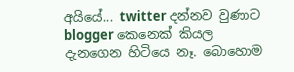අයියේ... twitter දන්නව වුණාට blogger කෙනෙක් කියල දැනගෙන හිටියෙ නෑ. බොහොම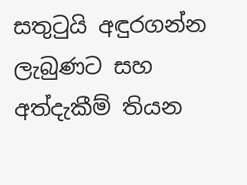සතුටුයි අඳුරගන්න ලැබුණට සහ අත්දැකීම් තියන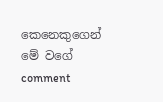කෙනෙකුගෙන් මේ වගේ comment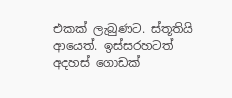එකක් ලැබුණට. ස්තූතියි ආයෙත්. ඉස්සරහටත් අදහස් ගොඩක්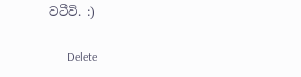වටීවි. :)

      Delete